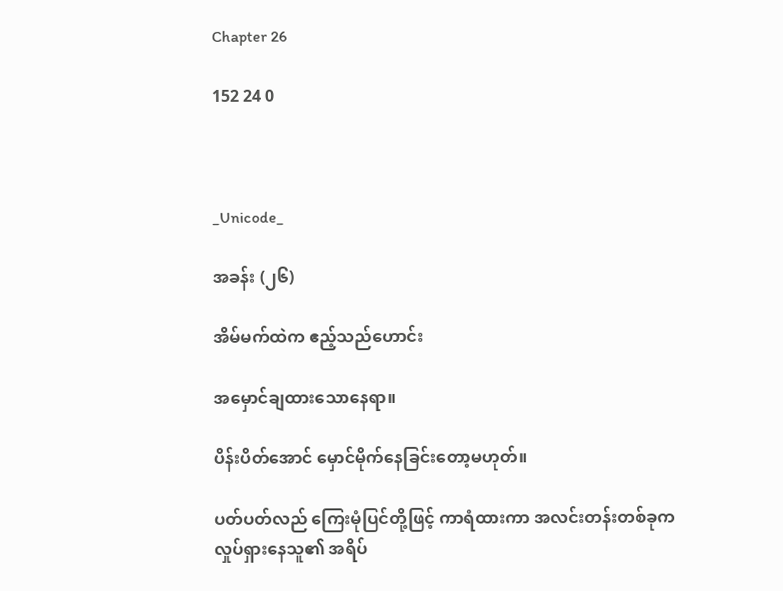Chapter 26

152 24 0



_Unicode_

အခန်း (၂၆)

အိမ်မက်ထဲက ဧည့်သည်ဟောင်း

အမှောင်ချထားသောနေရာ။

ပိန်းပိတ်အောင် မှောင်မိုက်နေခြင်းတော့မဟုတ်။

ပတ်ပတ်လည် ကြေးမုံပြင်တို့ဖြင့် ကာရံထားကာ အလင်းတန်းတစ်ခုက  လှုပ်ရှားနေသူ၏ အရိပ်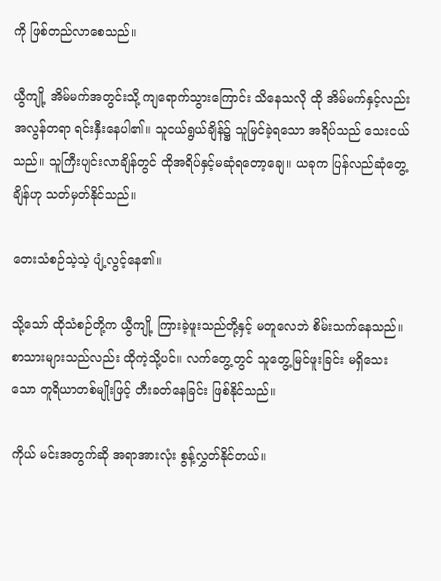ကို ဖြစ်တည်လာစေသည်။

ယွီကျို့ အိမ်မက်အတွင်းသို့ ကျရောက်သွားကြောင်း သိနေသလို ထို အိမ်မက်နှင့်လည်း အလွန်တရာ ရင်းနှီးနေပါ၏။ သူငယ်ရွယ်ချိန်၌ သူမြင်ခဲ့ရသော အရိပ်သည် သေးငယ်သည်။ သူကြီးပျင်းလာချိန်တွင် ထိုအရိပ်နှင့်မဆုံရတော့ချေ။ ယခုက ပြန်လည်ဆုံတွေ့ချိန်ဟု သတ်မှတ်နိုင်သည်။

တေးသံစဉ်သဲ့သဲ့ ပျံ့လွင့်နေ၏။

သို့သော် ထိုသံစဉ်တို့က ယွီကျို့ ကြားခဲ့ဖူးသည်တို့နှင့် မတူလေဘဲ စိမ်းသက်နေသည်။ စာသားများသည်လည်း ထိုကဲ့သို့ပင်။ လက်တွေ့တွင် သူတွေ့မြင်ဖူးခြင်း မရှိသေးသော တူရိယာတစ်မျိုးဖြင့် တီးခတ်နေခြင်း ဖြစ်နိုင်သည်။

ကိုယ် မင်းအတွက်ဆို အရာအားလုံး စွန့်လွှတ်နိုင်တယ်။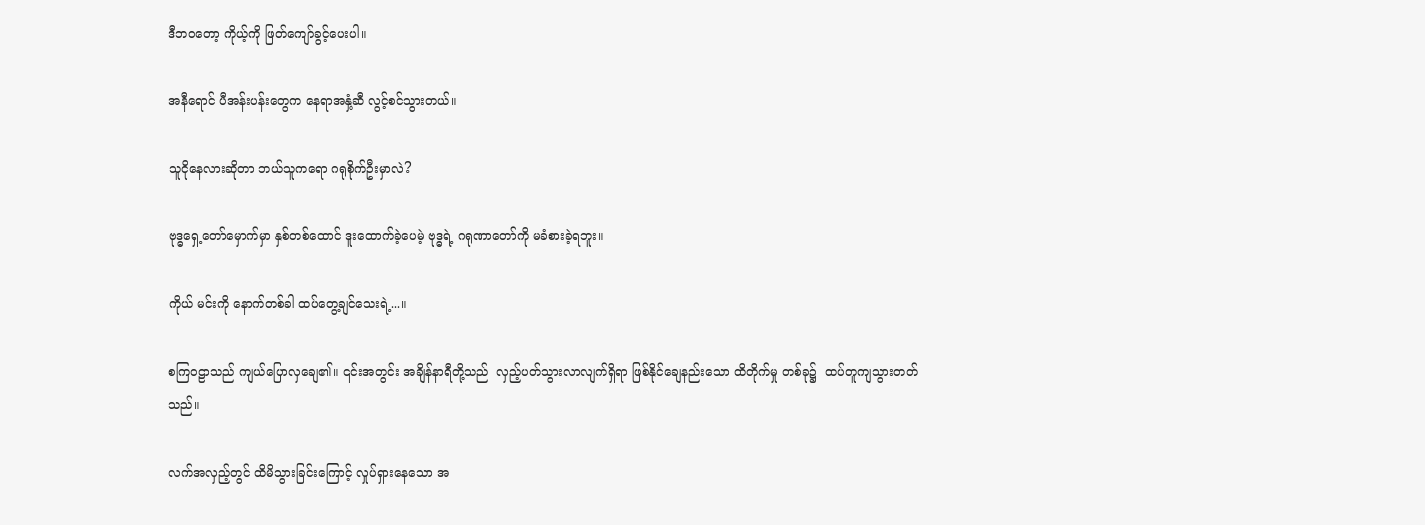ဒီဘဝတော့ ကိုယ့်ကို ဖြတ်ကျော်ခွင့်ပေးပါ။

အနီရောင် ပီအန်းပန်းတွေက နေရာအနှံ့ဆီ လွင့်စင်သွားတယ်။

သူငိုနေလားဆိုတာ ဘယ်သူကရော ဂရုစိုက်ဦးမှာလဲ?

ဗုဒ္ဓရှေ့တော်မှောက်မှာ ‌နှစ်တစ်ထောင် ဒူးထောက်ခဲ့ပေမဲ့ ဗုဒ္ဓရဲ့ ဂရုဏာတော်ကို မခံစားခဲ့ရဘူး။

ကိုယ် မင်းကို နောက်တစ်ခါ ထပ်တွေ့ချင်သေးရဲ့...။

စကြဝဠာသည် ကျယ်ပြောလှချေ၏။ ၎င်းအတွင်း အချိန်နာရီတို့သည်  လှည့်ပတ်သွားလာလျက်ရှိရာ ဖြစ်နိုင်ချေနည်းသော ထိတိုက်မှု တစ်ခု၌  ထပ်တူကျသွားတတ်သည်။

လက်အလှည့်တွင် ထိမိသွားခြင်းကြောင့် လှုပ်ရှားနေသော အ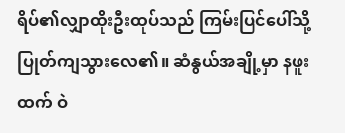ရိပ်၏လျှာထိုးဦးထုပ်သည် ကြမ်းပြင်ပေါ်သို့ ပြုတ်ကျသွားလေ၏။ ဆံနွယ်အချို့မှာ နဖူးထက် ဝဲ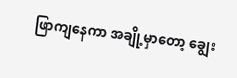ဖြာကျနေကာ အချို့မှာတော့ ချွေး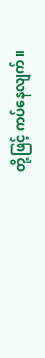တို့ဖြင့် ကပ်နေလျက်။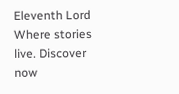Eleventh Lord Where stories live. Discover now